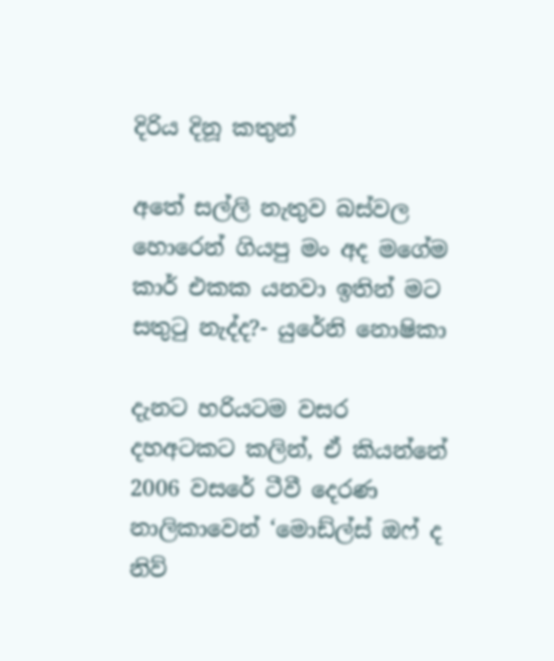දිරිය දිනූ කතුන්

අතේ සල්ලි නැතුව බස්වල හොරෙන් ගියපු මං අද මගේම කාර් එකක යනවා ඉතින් මට සතුටු නැද්ද?- යුරේනි නොෂිකා

දැනට හරියටම වසර දහඅටකට කලින්, ඒ කියන්නේ 2006 වසරේ ටීවී දෙරණ නාලිකාවෙන් ‘මොඩ්ල්ස් ඔෆ් ද නිව්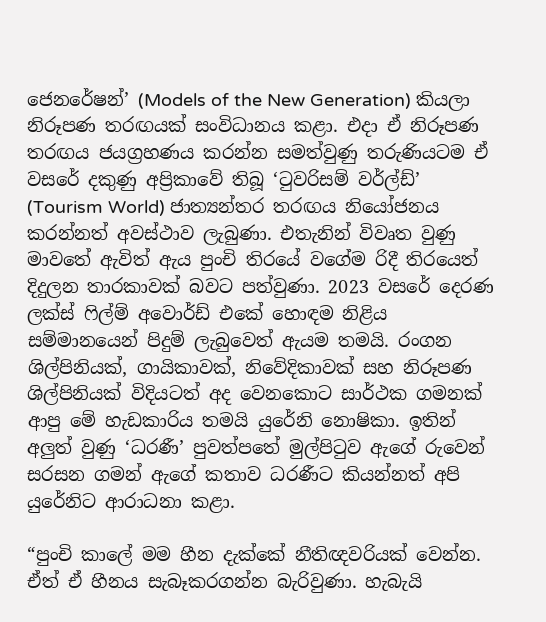ජෙනරේෂන්’ (Models of the New Generation) කියලා නිරූපණ තරඟයක් සංවිධානය කළා. එදා ඒ නිරූපණ තරඟය ජයග්‍රහණය කරන්න සමත්වුණු තරුණියටම ඒ වසරේ දකුණු අප්‍රිකාවේ තිබූ ‘ටුවරිසම් වර්ල්ඩ්’ (Tourism World) ජාත්‍යන්තර තරඟය නියෝජනය කරන්නත් අවස්ථාව ලැබුණා. එතැනින් විවෘත වුණු මාවතේ ඇවිත් ඇය පුංචි තිරයේ වගේම රිදී තිරයෙත් දිදුලන තාරකාවක් බවට පත්වුණා. 2023 වසරේ දෙරණ ලක්ස් ෆිල්ම් අවොර්ඩ් එකේ හොඳම නිළිය සම්මානයෙන් පිදුම් ලැබුවෙත් ඇයම තමයි. රංගන ශිල්පිනියක්, ගායිකාවක්, නිවේදිකාවක් සහ නිරූපණ ශිල්පිනියක් විදියටත් අද වෙනකොට සාර්ථක ගමනක් ආපු මේ හැඩකාරිය තමයි යුරේනි නොෂිකා. ඉතින් අලුත් වුණු ‘ධරණී’ පුවත්පතේ මුල්පිටුව ඇගේ රුවෙන් සරසන ගමන් ඇගේ කතාව ධරණීට කියන්නත් අපි යුරේනිට ආරාධනා කළා.

“පුංචි කාලේ මම හීන දැක්කේ නීතිඥවරියක් වෙන්න. ඒත් ඒ හීනය සැබෑකරගන්න බැරිවුණා. හැබැයි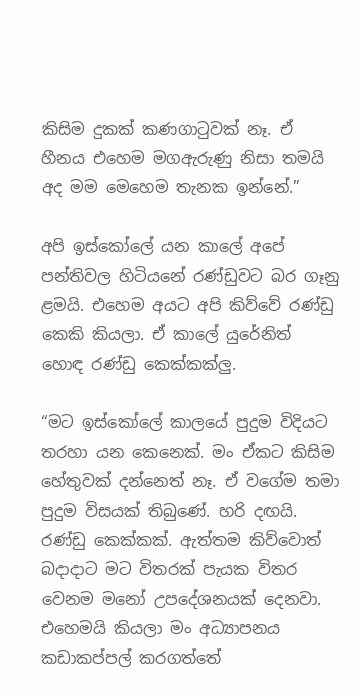කිසිම දුකක් කණගාටුවක් නෑ. ඒ හීනය එහෙම මගඇරුණු නිසා තමයි අද මම මෙහෙම තැනක ඉන්නේ.”

අපි ඉස්කෝලේ යන කාලේ අපේ පන්තිවල හිටියනේ රණ්ඩුවට බර ගෑනු ළමයි. එහෙම අයට අපි කිව්වේ රණ්ඩු කෙකි කියලා. ඒ කාලේ යුරේනිත් හොඳ රණ්ඩු කෙක්කක්ලු.

“මට ඉස්කෝලේ කාලයේ පුදුම විදියට තරහා යන කෙනෙක්. මං ඒකට කිසිම හේතුවක් දන්නෙත් නෑ. ඒ වගේම තමා පුදුම විසයක් තිබුණේ. හරි දඟයි. රණ්ඩු කෙක්කක්. ඇත්තම කිව්වොත් බදාදාට මට විතරක් පැයක විතර වෙනම මනෝ උපදේශනයක් දෙනවා. එහෙමයි කියලා මං අධ්‍යාපනය කඩාකප්පල් කරගත්තේ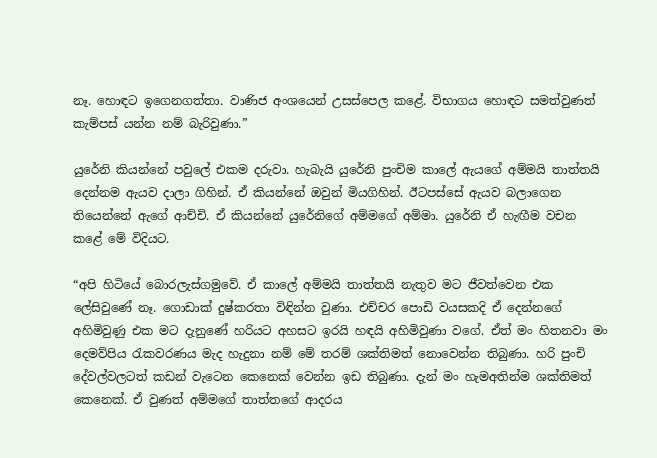නෑ. හොඳට ඉගෙනගත්තා. වාණිජ අංශයෙන් උසස්පෙල කළේ. විභාගය හොඳට සමත්වුණත් කැම්පස් යන්න නම් බැරිවුණා.”

යුරේනි කියන්නේ පවුලේ එකම දරුවා. හැබැයි යුරේනි පුංචිම කාලේ ඇයගේ අම්මයි තාත්තයි දෙන්නම ඇයව දාලා ගිහින්. ඒ කියන්නේ ඔවුන් මියගිහින්. ඊටපස්සේ ඇයව බලාගෙන තියෙන්නේ ඇගේ ආච්චි. ඒ කියන්නේ යුරේනිගේ අම්මගේ අම්මා. යුරේනි ඒ හැඟීම වචන කළේ මේ විදියට.

“අපි හිටියේ බොරලැස්ගමුවේ. ඒ කාලේ අම්මයි තාත්තයි නැතුව මට ජීවත්වෙන එක ලේසිවුණේ නෑ. ගොඩාක් දුෂ්කරතා විඳින්න වුණා. එච්චර පොඩි වයසකදි ඒ දෙන්නගේ අහිමිවුණු එක මට දැනුණේ හරියට අහසට ඉරයි හඳයි අහිමිවුණා වගේ. ඒත් මං හිතනවා මං දෙමව්පිය රැකවරණය මැද හැදුනා නම් මේ තරම් ශක්තිමත් නොවෙන්න තිබුණා. හරි පුංචි දේවල්වලටත් කඩන් වැටෙන කෙනෙක් වෙන්න ඉඩ තිබුණා. දැන් මං හැමඅතින්ම ශක්තිමත් කෙනෙක්. ඒ වුණත් අම්මගේ තාත්තගේ ආදරය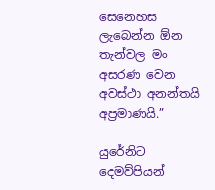සෙනෙහස ලැබෙන්න ඕන තැන්වල මං අසරණ වෙන අවස්ථා අනන්තයි අප්‍රමාණයි.”

යුරේනිට දෙමව්පියන්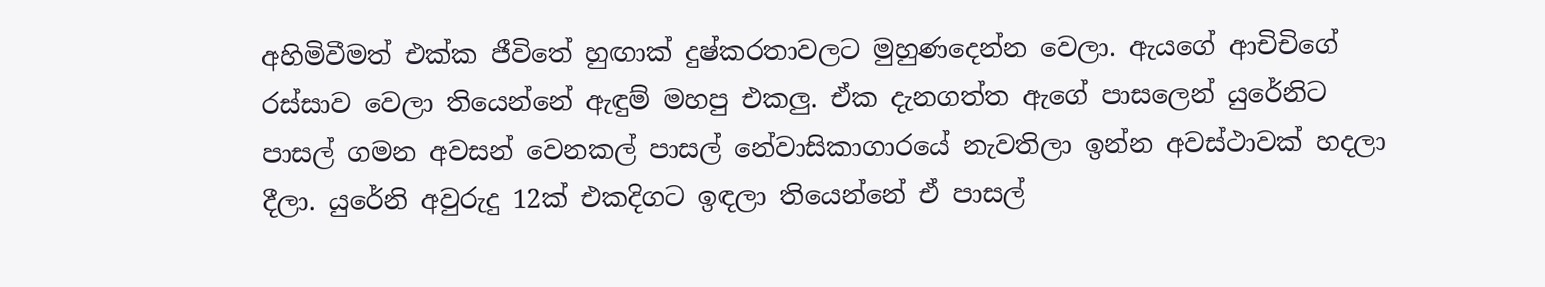අහිමිවීමත් එක්ක ජීවිතේ හුඟාක් දුෂ්කරතාවලට මුහුණදෙන්න වෙලා. ඇයගේ ආචිචිගේ රස්සාව වෙලා තියෙන්නේ ඇඳුම් මහපු එකලු. ඒක දැනගත්ත ඇගේ පාසලෙන් යුරේනිට පාසල් ගමන අවසන් වෙනකල් පාසල් නේවාසිකාගාරයේ නැවතිලා ඉන්න අවස්ථාවක් හදලා දීලා. යුරේනි අවුරුදු 12ක් එකදිගට ඉඳලා තියෙන්නේ ඒ පාසල්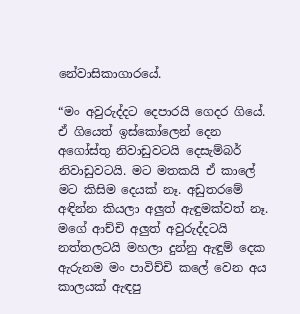නේවාසිකාගාරයේ.

“මං අවුරුද්දට දෙපාරයි ගෙදර ගියේ. ඒ ගියෙත් ඉස්කෝලෙන් දෙන අගෝස්තු නිවාඩුවටයි දෙසැම්බර් නිවාඩුවටයි. මට මතකයි ඒ කාලේ මට කිසිම දෙයක් නෑ. අඩුතරමේ අඳින්න කියලා අලුත් ඇඳුමක්වත් නෑ. මගේ ආච්චි අලුත් අවුරුද්දටයි නත්තලටයි මහලා දුන්නු ඇඳුම් දෙක ඇරුනම මං පාවිච්චි කලේ වෙන අය කාලයක් ඇඳපු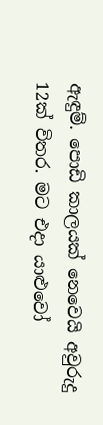ඇඳුම්. පොඩි කාලයක් නෙවෙයි අවුරුදු 12ක් විතර. මට එදා යාළුවෝ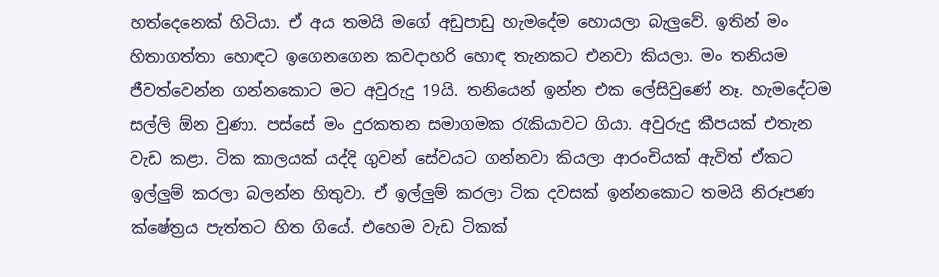හත්දෙනෙක් හිටියා. ඒ අය තමයි මගේ අඩුපාඩු හැමදේම හොයලා බැලුවේ. ඉතින් මං හිතාගත්තා හොඳට ඉගෙනගෙන කවදාහරි හොඳ තැනකට එනවා කියලා. මං තනියම ජීවත්වෙන්න ගන්නකොට මට අවුරුදු 19යි. තනියෙන් ඉන්න එක ලේසිවුණේ නෑ. හැමදේටම සල්ලි ඕන වුණා. පස්සේ මං දුරකතන සමාගමක රැකියාවට ගියා. අවුරුදු කීපයක් එතැන වැඩ කළා. ටික කාලයක් යද්දි ගුවන් සේවයට ගන්නවා කියලා ආරංචියක් ඇවිත් ඒකට ඉල්ලුම් කරලා බලන්න හිතුවා. ඒ ඉල්ලුම් කරලා ටික දවසක් ඉන්නකොට තමයි නිරූපණ ක්ෂේත්‍රය පැත්තට හිත ගියේ. එහෙම වැඩ ටිකක්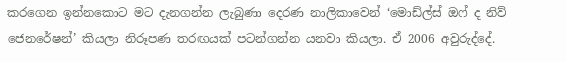කරගෙන ඉන්නකොට මට දැනගන්න ලැබුණා දෙරණ නාලිකාවෙන් ‘මොඩ්ල්ස් ඔෆ් ද නිව් ජෙනරේෂන්’ කියලා නිරූපණ තරඟයක් පටන්ගන්න යනවා කියලා. ඒ 2006 අවුරුද්දේ.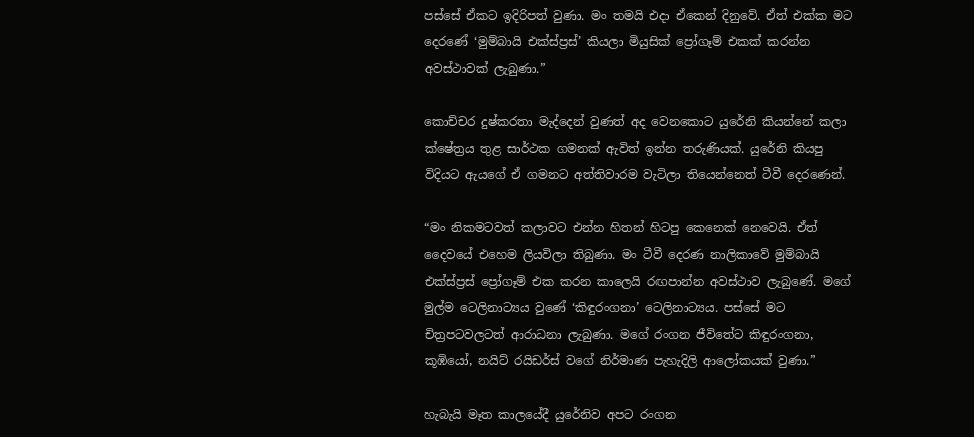පස්සේ ඒකට ඉදිරිපත් වුණා. මං තමයි එදා ඒකෙන් දිනුවේ. ඒත් එක්ක මට දෙරණේ ‘මුම්බායි එක්ස්ප්‍රස්’ කියලා මියුසික් ප්‍රෝගෑම් එකක් කරන්න අවස්ථාවක් ලැබුණා.”

කොච්චර දුෂ්කරතා මැද්දෙන් වුණත් අද වෙනකොට යුරේනි කියන්නේ කලා ක්ෂේත්‍රය තුළ සාර්ථක ගමනක් ඇවිත් ඉන්න තරුණියක්. යුරේනි කියපු විදියට ඇයගේ ඒ ගමනට අත්තිවාරම වැටිලා තියෙන්නෙත් ටීවී දෙරණෙන්.

“මං නිකමටවත් කලාවට එන්න හිතන් හිටපු කෙනෙක් නෙවෙයි. ඒත් දෛවයේ එහෙම ලියවිලා තිබුණා. මං ටීවී දෙරණ නාලිකාවේ මුම්බායි එක්ස්ප්‍රස් ප්‍රෝගෑම් එක කරන කාලෙයි රඟපාන්න අවස්ථාව ලැබුණේ. මගේ මුල්ම ටෙලිනාට්‍යය වුණේ ‘කිඳුරංගනා’ ටෙලිනාට්‍යය. පස්සේ මට චිත්‍රපටවලටත් ආරාධනා ලැබුණා. මගේ රංගන ජීවිතේට කිඳුරංගනා, කූඹියෝ, නයිට් රයිඩර්ස් වගේ නිර්මාණ පැහැදිලි ආලෝකයක් වුණා.”

හැබැයි මෑත කාලයේදී යුරේනිව අපට රංගන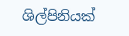ශිල්පිනියක්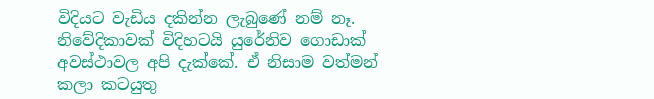විදියට වැඩිය දකින්න ලැබුණේ නම් නෑ. නිවේදිකාවක් විදිහටයි යුරේනිව ගොඩාක් අවස්ථාවල අපි දැක්කේ. ඒ නිසාම වත්මන් කලා කටයුතු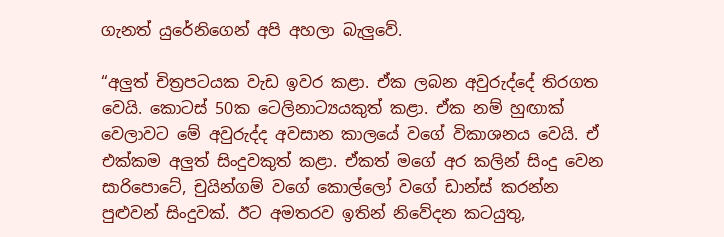ගැනත් යුරේනිගෙන් අපි අහලා බැලුවේ.

“අලුත් චිත්‍රපටයක වැඩ ඉවර කළා. ඒක ලබන අවුරුද්දේ තිරගත වෙයි. කොටස් 50ක ටෙලිනාට්‍යයකුත් කළා. ඒක නම් හුඟාක් වෙලාවට මේ අවුරුද්ද අවසාන කාලයේ වගේ විකාශනය වෙයි. ඒ එක්කම අලුත් සිංදුවකුත් කළා. ඒකත් මගේ අර කලින් සිංදු වෙන සාරිපොටේ, චුයින්ගම් වගේ කොල්ලෝ වගේ ඩාන්ස් කරන්න පුළුවන් සිංදුවක්. ඊට අමතරව ඉතින් නිවේදන කටයුතු,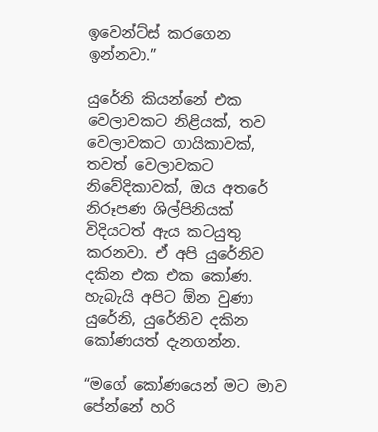ඉවෙන්ට්ස් කරගෙන ඉන්නවා.”

යුරේනි කියන්නේ එක වෙලාවකට නිළියක්, තව වෙලාවකට ගායිකාවක්, තවත් වෙලාවකට නිවේදිකාවක්, ඔය අතරේ නිරූපණ ශිල්පිනියක් විදියටත් ඇය කටයුතු කරනවා. ඒ අපි යුරේනිව දකින එක එක කෝණ. හැබැයි අපිට ඕන වුණා යුරේනි, යුරේනිව දකින කෝණයත් දැනගන්න.

“මගේ කෝණයෙන් මට මාව පේන්නේ හරි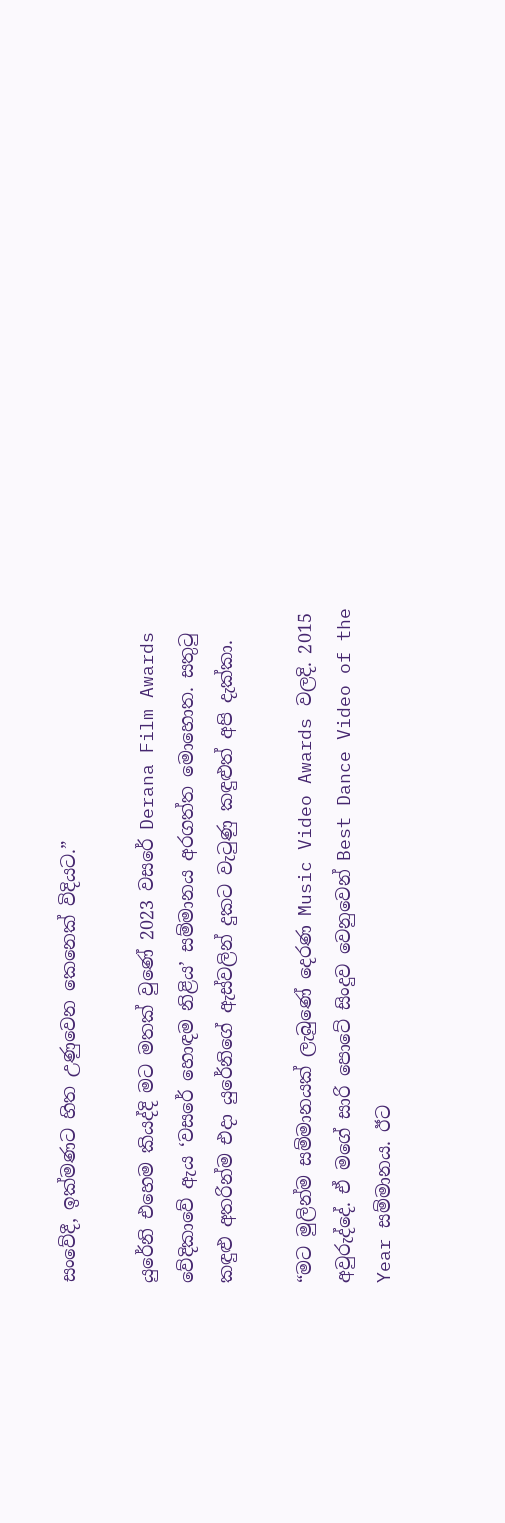සංවේදී, ඉක්මණට හිත උණුවෙන කෙනෙක් විදියට.”

යුරේනි එහෙම කියද්දි මට මතක් වුණේ 2023 වසරේ Derana Film Awards වේදිකාවේ ඇය ‘වසරේ හොඳම නිළිය’ සම්මානය අරගත්ත මොහොත. සතුටු කඳුළු අතරින්ම එදා යුරේනිගේ ඇස්වලින් දුකට වැටුණු කඳුළුත් අපි දැක්කා.

“මට මුලින්ම සම්මානයක් ලැබුණේ දෙරණ Music Video Awards වලදි. 2015 අවුරුද්දේ. ඒ මගේ සාරි පොටේ සිංදුව වෙනුවෙන් Best Dance Video of the Year සම්මානය. ඊට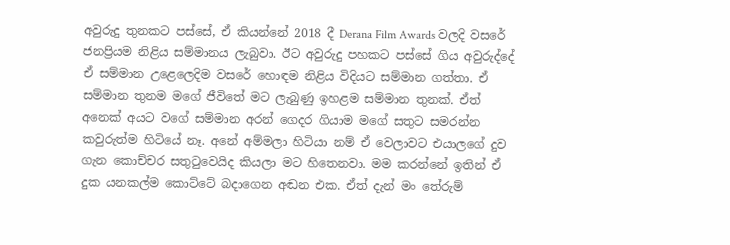අවුරුදු තුනකට පස්සේ, ඒ කියන්නේ 2018 දී Derana Film Awards වලදි වසරේ ජනප්‍රියම නිළිය සම්මානය ලැබුවා. ඊට අවුරුදු පහකට පස්සේ ගිය අවුරුද්දේ ඒ සම්මාන උළෙලෙදිම වසරේ හොඳම නිළිය විදියට සම්මාන ගත්තා. ඒ සම්මාන තුනම මගේ ජීවිතේ මට ලැබුණු ඉහළම සම්මාන තුනක්. ඒත් අනෙක් අයට වගේ සම්මාන අරන් ගෙදර ගියාම මගේ සතුට සමරන්න කවුරුත්ම හිටියේ නෑ. අනේ අම්මලා හිටියා නම් ඒ වෙලාවට එයාලගේ දුව ගැන කොච්චර සතුටුවෙයිද කියලා මට හිතෙනවා. මම කරන්නේ ඉතින් ඒ දුක යනකල්ම කොට්ටේ බදාගෙන අඬන එක. ඒත් දැන් මං තේරුම්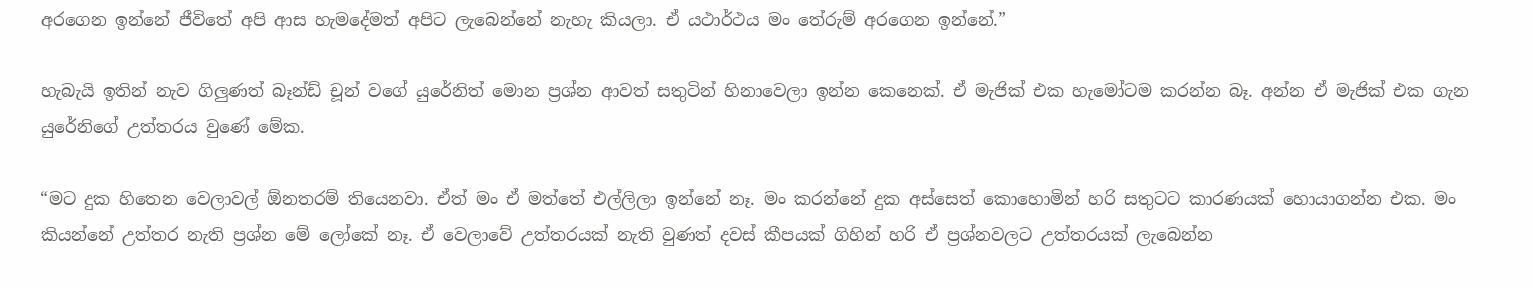අරගෙන ඉන්නේ ජීවිතේ අපි ආස හැමදේමත් අපිට ලැබෙන්නේ නැහැ කියලා. ඒ යථාර්ථය මං තේරුම් අරගෙන ඉන්නේ.”

හැබැයි ඉතින් නැව ගිලුණත් බෑන්ඩ් චූන් වගේ යුරේනිත් මොන ප්‍රශ්න ආවත් සතුටින් හිනාවෙලා ඉන්න කෙනෙක්. ඒ මැජික් එක හැමෝටම කරන්න බෑ. අන්න ඒ මැජික් එක ගැන යුරේනිගේ උත්තරය වුණේ මේක.

“මට දුක හිතෙන වෙලාවල් ඕනතරම් තියෙනවා. ඒත් මං ඒ මත්තේ එල්ලිලා ඉන්නේ නෑ. මං කරන්නේ දුක අස්සෙත් කොහොමින් හරි සතුටට කාරණයක් හොයාගන්න එක. මං කියන්නේ උත්තර නැති ප්‍රශ්න මේ ලෝකේ නෑ. ඒ වෙලාවේ උත්තරයක් නැති වුණත් දවස් කීපයක් ගිහින් හරි ඒ ප්‍රශ්නවලට උත්තරයක් ලැබෙන්න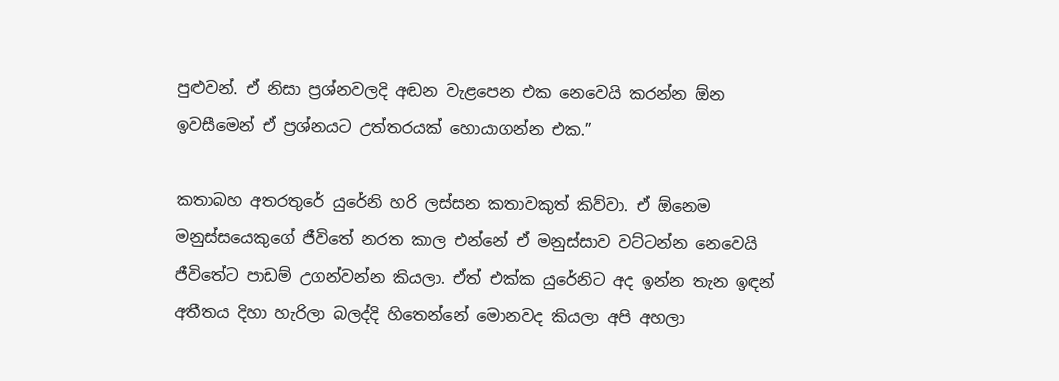පුළුවන්. ඒ නිසා ප්‍රශ්නවලදි අඬන වැළපෙන එක නෙවෙයි කරන්න ඕන ඉවසීමෙන් ඒ ප්‍රශ්නයට උත්තරයක් හොයාගන්න එක.”

කතාබහ අතරතුරේ යුරේනි හරි ලස්සන කතාවකුත් කිව්වා. ඒ ඕනෙම මනුස්සයෙකුගේ ජීවිතේ නරත කාල එන්නේ ඒ මනුස්සාව වට්ටන්න නෙවෙයි ජීවිතේට පාඩම් උගන්වන්න කියලා. ඒත් එක්ක යුරේනිට අද ඉන්න තැන ඉඳන් අතීතය දිහා හැරිලා බලද්දි හිතෙන්නේ මොනවද කියලා අපි අහලා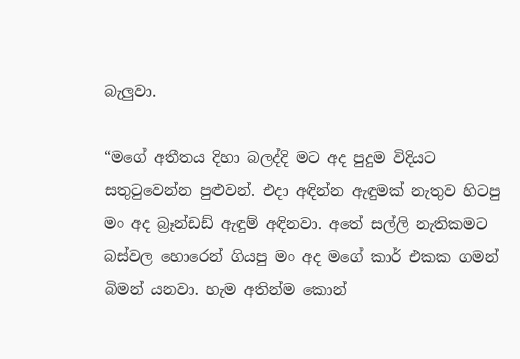බැලුවා.

“මගේ අතීතය දිහා බලද්දි මට අද පුදුම විදියට සතුටුවෙන්න පුළුවන්. එදා අඳින්න ඇඳුමක් නැතුව හිටපු මං අද බ්‍රෑන්ඩඩ් ඇඳුම් අඳිනවා. අතේ සල්ලි නැතිකමට බස්වල හොරෙන් ගියපු මං අද මගේ කාර් එකක ගමන් බිමන් යනවා. හැම අතින්ම කොන්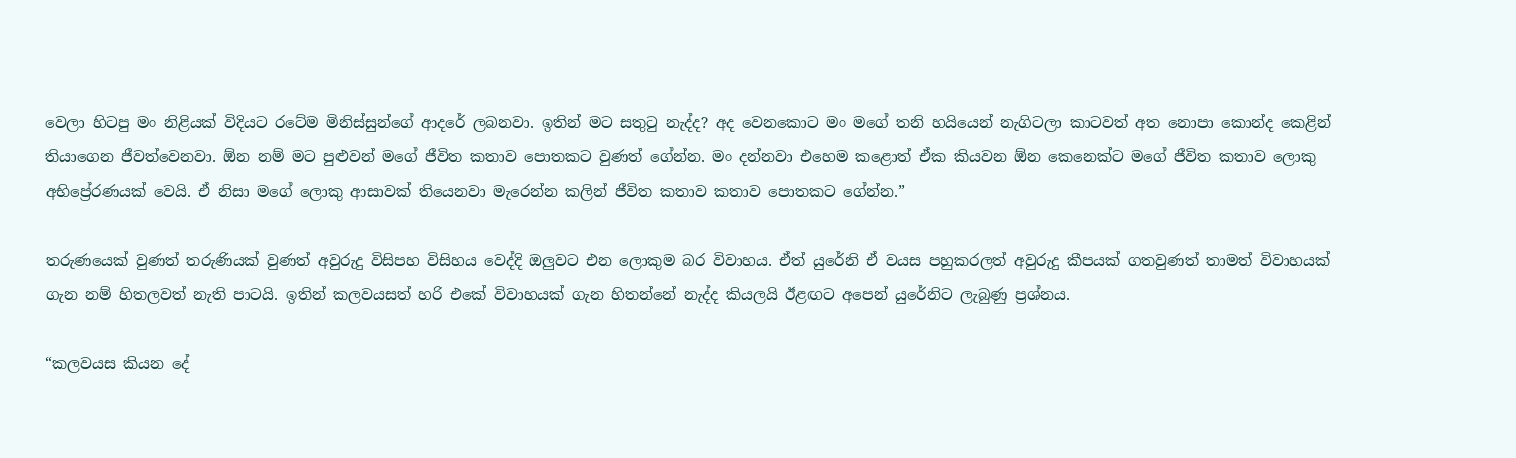වෙලා හිටපු මං නිළියක් විදියට රටේම මිනිස්සුන්ගේ ආදරේ ලබනවා. ඉතින් මට සතුටු නැද්ද? අද වෙනකොට මං මගේ තනි හයියෙන් නැගිටලා කාටවත් අත නොපා කොන්ද කෙළින් තියාගෙන ජීවත්වෙනවා. ඕන නම් මට පුළුවන් මගේ ජීවිත කතාව පොතකට වුණත් ගේන්න. මං දන්නවා එහෙම කළොත් ඒක කියවන ඕන කෙනෙක්ට මගේ ජීවිත කතාව ලොකු අභිප්‍රේරණයක් වෙයි. ඒ නිසා මගේ ලොකු ආසාවක් තියෙනවා මැරෙන්න කලින් ජීවිත කතාව කතාව පොතකට ගේන්න.”

තරුණයෙක් වුණත් තරුණියක් වුණත් අවුරුදු විසිපහ විසිහය වෙද්දි ඔලුවට එන ලොකුම බර විවාහය. ඒත් යුරේනි ඒ වයස පහුකරලත් අවුරුදු කීපයක් ගතවුණත් තාමත් විවාහයක් ගැන නම් හිතලවත් නැති පාටයි. ඉතින් කලවයසත් හරි එකේ විවාහයක් ගැන හිතන්නේ නැද්ද කියලයි ඊළඟට අපෙන් යුරේනිට ලැබුණු ප්‍රශ්නය.

“කලවයස කියන දේ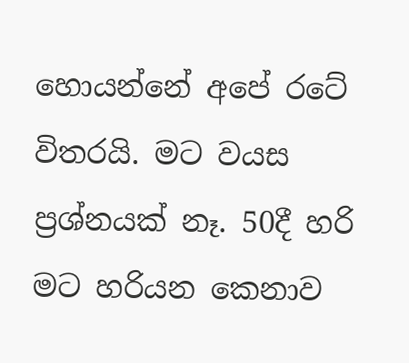හොයන්නේ අපේ රටේ විතරයි. මට වයස ප්‍රශ්නයක් නෑ. 50දී හරි මට හරියන කෙනාව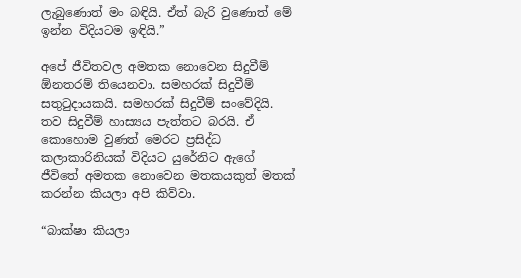ලැබුණොත් මං බඳියි. ඒත් බැරි වුණොත් මේ ඉන්න විදියටම ඉඳියි.”

අපේ ජීවිතවල අමතක නොවෙන සිදුවීම් ඕනතරම් තියෙනවා. සමහරක් සිදුවීම් සතුටුදායකයි. සමහරක් සිදුවීම් සංවේදියි. තව සිදුවීම් හාස්‍යය පැත්තට බරයි. ඒ කොහොම වුණත් මෙරට ප්‍රසිද්ධ කලාකාරිනියක් විදියට යුරේනිට ඇගේ ජීවිතේ අමතක නොවෙන මතකයකුත් මතක් කරන්න කියලා අපි කිව්වා.

“බාක්ෂා කියලා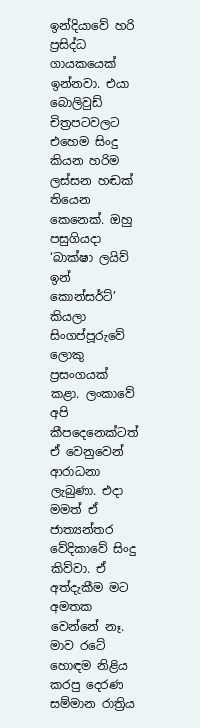ඉන්දියාවේ හරි ප්‍රසිද්ධ ගායකයෙක් ඉන්නවා. එයා බොලිවුඩ් චිත්‍රපටවලට එහෙම සිංදු කියන හරිම ලස්සන හඬක් තියෙන කෙනෙක්. ඔහු පසුගියදා ‘බාක්ෂා ලයිව් ඉන් කොන්සර්ට්’ කියලා සිංගප්පූරුවේ ලොකු ප්‍රසංගයක් කළා. ලංකාවේ අපි කීපදෙනෙක්ටත් ඒ වෙනුවෙන් ආරාධනා ලැබුණා. එදා මමත් ඒ ජාත්‍යන්තර වේදිකාවේ සිංදු කිව්වා. ඒ අත්දැකීම මට අමතක වෙන්නේ නෑ. මාව රටේ හොඳම නිළිය කරපු දෙරණ සම්මාන රාත්‍රිය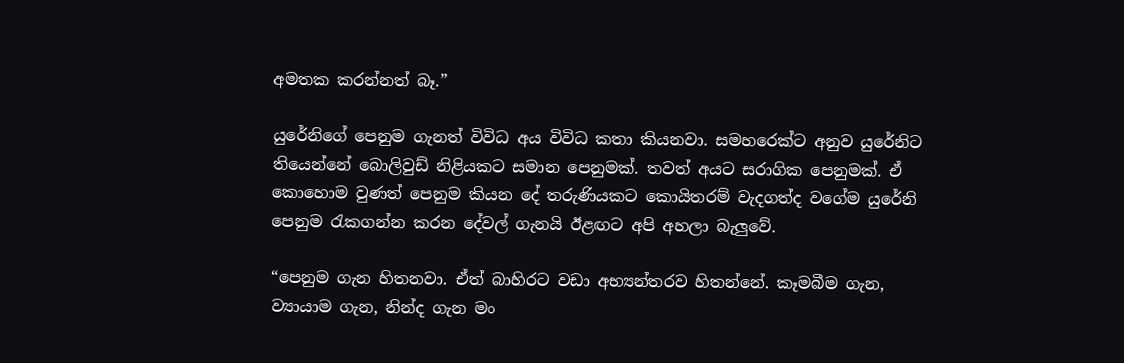අමතක කරන්නත් බෑ.”

යුරේනිගේ පෙනුම ගැනත් විවිධ අය විවිධ කතා කියනවා. සමහරෙක්ට අනුව යුරේනිට තියෙන්නේ බොලිවුඩ් නිළියකට සමාන පෙනුමක්. තවත් අයට සරාගික පෙනුමක්. ඒ කොහොම වුණත් පෙනුම කියන දේ තරුණියකට කොයිතරම් වැදගත්ද වගේම යුරේනි පෙනුම රැකගන්න කරන දේවල් ගැනයි ඊළඟට අපි අහලා බැලුවේ.

“පෙනුම ගැන හිතනවා. ඒත් බාහිරට වඩා අභ්‍යන්තරව හිතන්නේ. කෑමබීම ගැන, ව්‍යායාම ගැන, නින්ද ගැන මං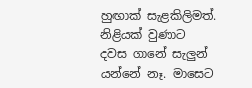හුඟාක් ‍සැළකිලිමත්. නිළියක් වුණාට දවස ගානේ සැලුන් යන්නේ නෑ. මාසෙට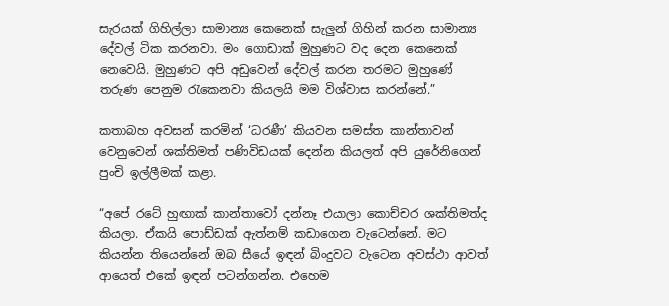සැරයක් ගිහිල්ලා සාමාන්‍ය කෙනෙක් සැලුන් ගිහින් කරන සාමාන්‍ය දේවල් ටික කරනවා. මං ගොඩාක් මුහුණට වද දෙන කෙනෙක් නෙවෙයි. මුහුණට අපි අඩුවෙන් දේවල් කරන තරමට මුහුණේ තරුණ පෙනුම රැකෙනවා කියලයි මම විශ්වාස කරන්නේ.”

කතාබහ අවසන් කරමින් ‘ධරණී’ කියවන සමස්ත කාන්තාවන් වෙනුවෙන් ශක්තිමත් පණිවිඩයක් දෙන්න කියලත් අපි යුරේනිගෙන් පුංචි ඉල්ලීමක් කළා.

“අපේ රටේ හුඟාක් කාන්තාවෝ දන්නෑ එයාලා කොච්චර ශක්තිමත්ද කියලා. ඒකයි පොඩ්ඩක් ඇත්නම් කඩාගෙන වැටෙන්නේ. මට කියන්න තියෙන්නේ ඔබ සීයේ ඉ‍ඳන් බිංදුවට වැටෙන අවස්ථා ආවත් ආයෙත් එකේ ඉඳන් පටන්ගන්න. එහෙම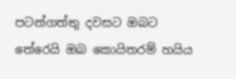පටන්ගත්තු දවසට ඔබට තේරෙයි ඔබ කොයිතරම් හයිය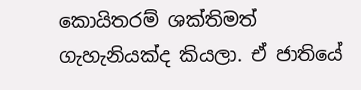කොයිතරම් ශක්තිමත් ගැහැනියක්ද කියලා. ඒ ජාතියේ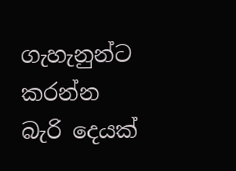ගැහැනුන්ට කරන්න බැරි දෙයක්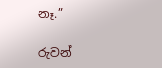නෑ.”

රුවන්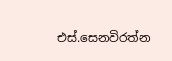එස්.සෙනවිරත්න